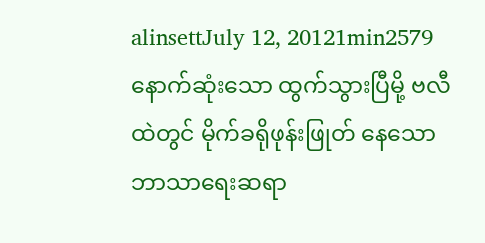alinsettJuly 12, 20121min2579
နောက်ဆုံးသော ထွက်သွားပြီမို့ ဗလီထဲတွင် မိုက်ခရိုဖုန်းဖြုတ် နေသော ဘာသာရေးဆရာ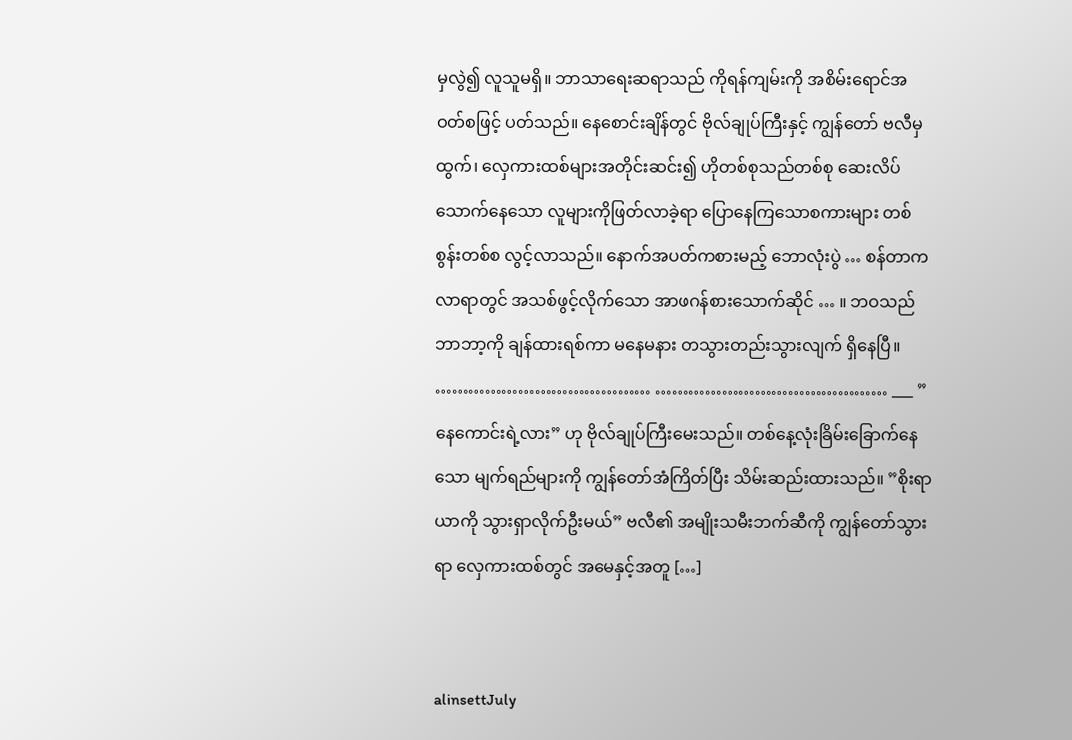မှလွဲ၍ လူသူမရှိ။ ဘာသာရေးဆရာသည် ကိုရန်ကျမ်းကို အစိမ်းရောင်အဝတ်စဖြင့် ပတ်သည်။ နေစောင်းချိန်တွင် ဗိုလ်ချုပ်ကြီးနှင့် ကျွန်တော် ဗလီမှထွက်၊ လှေကားထစ်များအတိုင်းဆင်း၍ ဟိုတစ်စုသည်တစ်စု ဆေးလိပ် သောက်နေသော လူများကိုဖြတ်လာခဲ့ရာ ပြောနေကြသောစကားများ တစ်စွန်းတစ်စ လွင့်လာသည်။ နောက်အပတ်ကစားမည့် ဘောလုံးပွဲ … စန်တာကလာရာတွင် အသစ်ဖွင့်လိုက်သော အာဖဂန်စားသောက်ဆိုင် … ။ ဘဝသည် ဘာဘာ့ကို ချန်ထားရစ်ကာ မနေမနား တသွားတည်းသွားလျက် ရှိနေပြီ။ ………………………………… …………………………………… ___ ”နေကောင်းရဲ့လား” ဟု ဗိုလ်ချုပ်ကြီးမေးသည်။ တစ်နေ့လုံးခြိမ်းခြောက်နေသော မျက်ရည်များကို ကျွန်တော်အံကြိတ်ပြီး သိမ်းဆည်းထားသည်။ ”စိုးရာယာကို သွားရှာလိုက်ဦးမယ်” ဗလီ၏ အမျိုးသမီးဘက်ဆီကို ကျွန်တော်သွားရာ လှေကားထစ်တွင် အမေနှင့်အတူ […]


alinsettJuly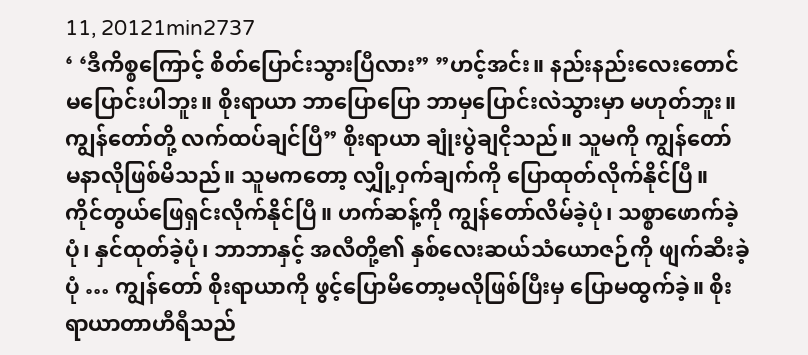11, 20121min2737
‘ ‘ဒီကိစ္စကြောင့် စိတ်ပြောင်းသွားပြီလား” ”ဟင့်အင်း။ နည်းနည်းလေးတောင် မပြောင်းပါဘူး။ စိုးရာယာ ဘာပြောပြော ဘာမှပြောင်းလဲသွားမှာ မဟုတ်ဘူး။ ကျွန်တော်တို့ လက်ထပ်ချင်ပြီ” စိုးရာယာ ချုံးပွဲချငိုသည်။ သူမကို ကျွန်တော် မနာလိုဖြစ်မိသည်။ သူမကတော့ လျှို့ဝှက်ချက်ကို ပြောထုတ်လိုက်နိုင်ပြီ။ ကိုင်တွယ်ဖြေရှင်းလိုက်နိုင်ပြီ။ ဟက်ဆန့်ကို ကျွန်တော်လိမ်ခဲ့ပုံ၊ သစ္စာဖောက်ခဲ့ပုံ၊ နှင်ထုတ်ခဲ့ပုံ၊ ဘာဘာနှင့် အလီတို့၏ နှစ်လေးဆယ်သံယောဇဉ်ကို ဖျက်ဆီးခဲ့ပုံ … ကျွန်တော် စိုးရာယာကို ဖွင့်ပြောမိတော့မလိုဖြစ်ပြီးမှ ပြောမထွက်ခဲ့။ စိုးရာယာတာဟီရီသည်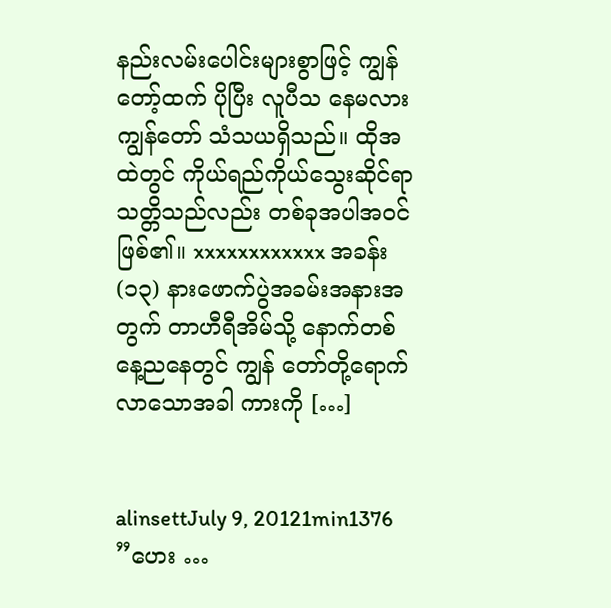နည်းလမ်းပေါင်းများစွာဖြင့် ကျွန်တော့်ထက် ပိုပြီး လူပီသ နေမလား ကျွန်တော် သံသယရှိသည်။ ထိုအထဲတွင် ကိုယ်ရည်ကိုယ်သွေးဆိုင်ရာ သတ္တိသည်လည်း တစ်ခုအပါအဝင် ဖြစ်၏။ xxxxxxxxxxxx အခန်း(၁၃) နားဖောက်ပွဲအခမ်းအနားအတွက် တာဟီရီအိမ်သို့ နောက်တစ်နေ့ညနေတွင် ကျွန် တော်တို့ရောက်လာသောအခါ ကားကို […]


alinsettJuly 9, 20121min1376
”ဟေး …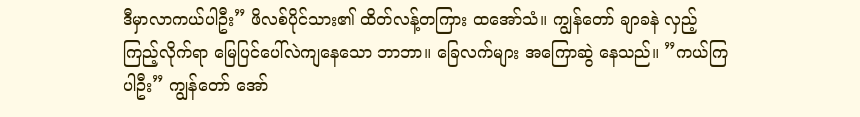ဒီမှာလာကယ်ပါဦး” ဖိလစ်ပိုင်သား၏ ထိတ်လန့်တကြား ထအော်သံ။ ကျွန်တော် ချာခနဲ လှည့်ကြည့်လိုက်ရာ မြေပြင်ပေါ်လဲကျနေသော ဘာဘာ။ ခြေလက်များ အကြောဆွဲ နေသည်။ ”ကယ်ကြပါဦး” ကျွန်တော် အော်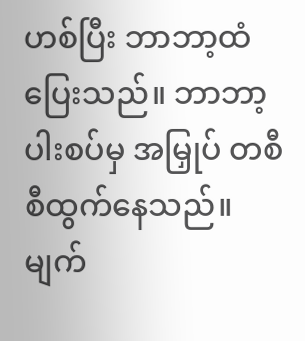ဟစ်ပြီး ဘာဘာ့ထံပြေးသည်။ ဘာဘာ့ပါးစပ်မှ အမြှုပ် တစီစီထွက်နေသည်။ မျက်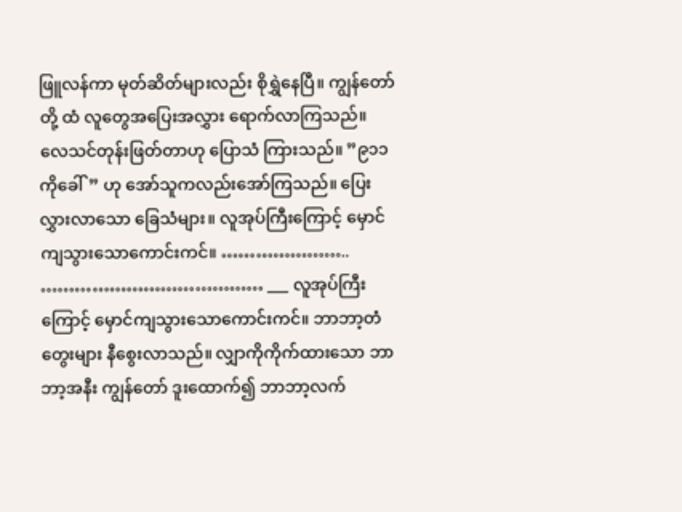ဖြူလန်ကာ မုတ်ဆိတ်များလည်း စိုရွှဲနေပြီ။ ကျွန်တော်တို့ ထံ လူတွေအပြေးအလွှား ရောက်လာကြသည်။ လေသင်တုန်းဖြတ်တာဟု ပြောသံ ကြားသည်။ ”၉၁၁ ကိုခေါ်” ဟု အော်သူကလည်းအော်ကြသည်။ ပြေးလွှားလာသော ခြေသံများ။ လူအုပ်ကြီးကြောင့် မှောင်ကျသွားသောကောင်းကင်။ ………………….. ………………………………… ___ လူအုပ်ကြီးကြောင့် မှောင်ကျသွားသောကောင်းကင်။ ဘာဘာ့တံတွေးများ နီစွေးလာသည်။ လျှာကိုကိုက်ထားသော ဘာဘာ့အနီး ကျွန်တော် ဒူးထောက်၍ ဘာဘာ့လက်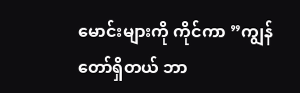မောင်းများကို ကိုင်ကာ ”ကျွန်တော်ရှိတယ် ဘာ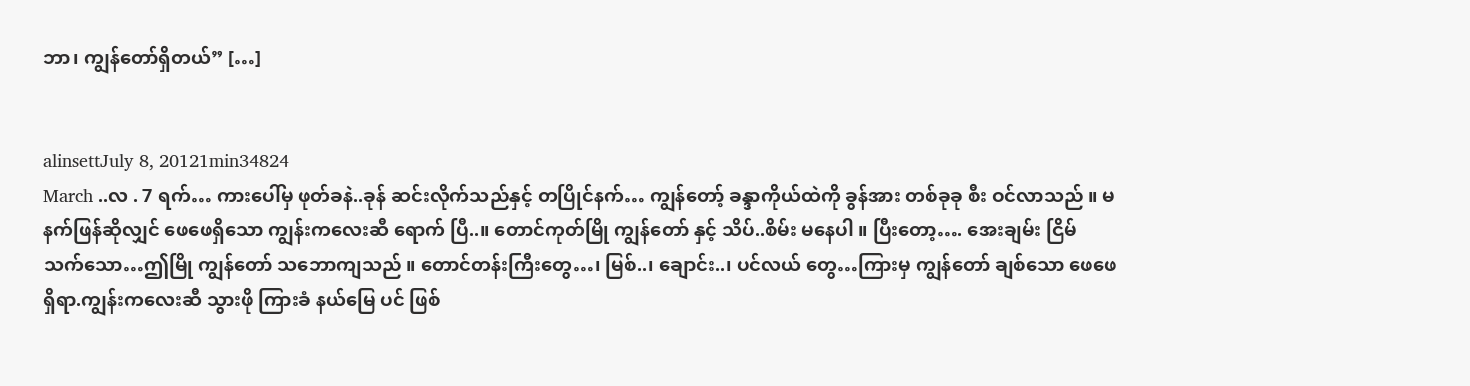ဘာ၊ ကျွန်တော်ရှိတယ်” […]


alinsettJuly 8, 20121min34824
March ..လ . 7 ရက်… ကားပေါ်မှ ဖုတ်ခနဲ..ခုန် ဆင်းလိုက်သည်နှင့် တပြိုင်နက်… ကျွန်တော့် ခန္ဒာကိုယ်ထဲကို ခွန်အား တစ်ခုခု စီး ဝင်လာသည် ။ မနက်ဖြန်ဆိုလျှင် ဖေဖေရှိသော ကျွန်းကလေးဆီ ရောက် ပြီ..။ တောင်ကုတ်မြို ကျွန်တော် နှင့် သိပ်..စိမ်း မနေပါ ။ ပြီးတော့…. အေးချမ်း ငြိမ် သက်သော…ဤမြို ကျွန်တော် သဘောကျသည် ။ တောင်တန်းကြီးတွေ…၊ မြစ်..၊ ချောင်း..၊ ပင်လယ် တွေ…ကြားမှ ကျွန်တော် ချစ်သော ဖေဖေ ရှိရာ.ကျွန်းကလေးဆီ သွားဖို ကြားခံ နယ်မြေ ပင် ဖြစ်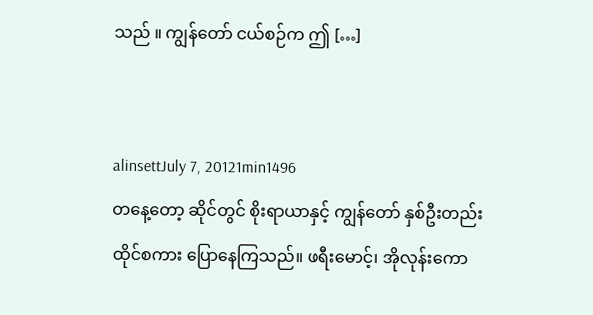သည် ။ ကျွန်တော် ငယ်စဉ်က ဤ […]


alinsettJuly 7, 20121min1496
တနေ့တော့ ဆိုင်တွင် စိုးရာယာနှင့် ကျွန်တော် နှစ်ဦးတည်း ထိုင်စကား ပြောနေကြသည်။ ဖရီးမောင့်၊ အိုလုန်းကော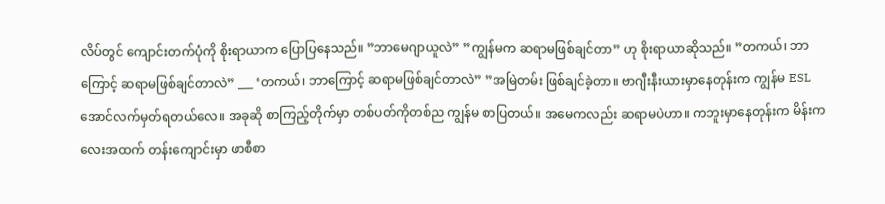လိပ်တွင် ကျောင်းတက်ပုံကို စိုးရာယာက ပြောပြနေသည်။ ”ဘာမေဂျာယူလဲ” ”ကျွန်မက ဆရာမဖြစ်ချင်တာ” ဟု စိုးရာယာဆိုသည်။ ”တကယ်၊ ဘာကြောင့် ဆရာမဖြစ်ချင်တာလဲ” ___ ‘တကယ်၊ ဘာကြောင့် ဆရာမဖြစ်ချင်တာလဲ” ”အမြဲတမ်း ဖြစ်ချင်ခဲ့တာ။ ဗာဂျီးနီးယားမှာနေတုန်းက ကျွန်မ ESL အောင်လက်မှတ်ရတယ်လေ။ အခုဆို စာကြည့်တိုက်မှာ တစ်ပတ်ကိုတစ်ည ကျွန်မ စာပြတယ်။ အမေကလည်း ဆရာမပဲဟာ။ ကဘူးမှာနေတုန်းက မိန်းကလေးအထက် တန်းကျောင်းမှာ ဖာစီစာ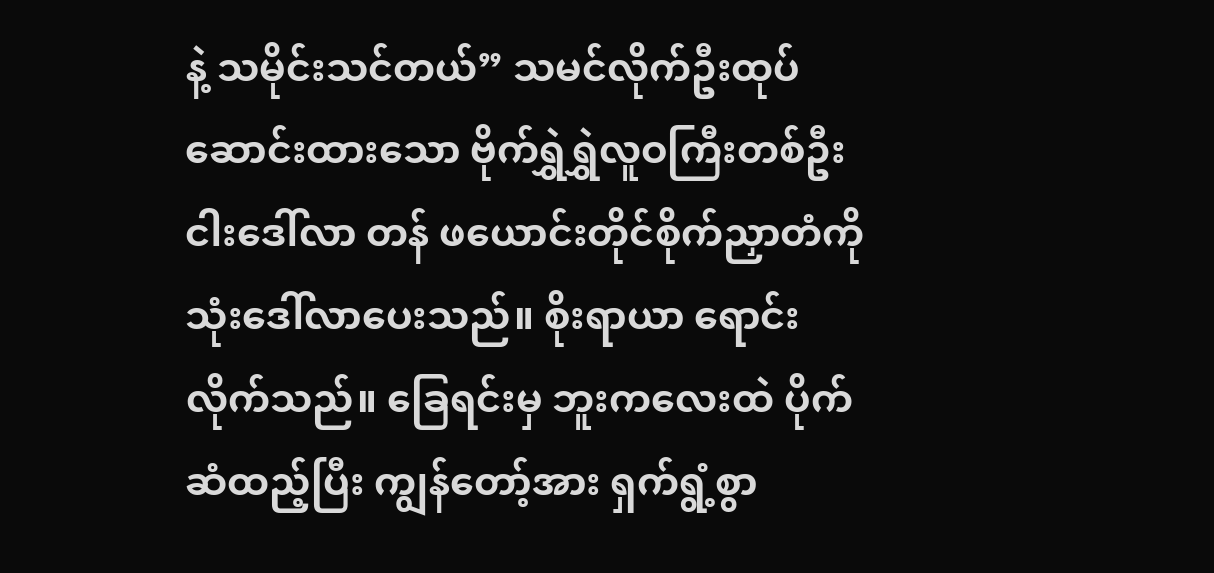နဲ့ သမိုင်းသင်တယ်” သမင်လိုက်ဦးထုပ်ဆောင်းထားသော ဗိုက်ရွှဲရွှဲလူဝကြီးတစ်ဦး ငါးဒေါ်လာ တန် ဖယောင်းတိုင်စိုက်ညှာတံကို သုံးဒေါ်လာပေးသည်။ စိုးရာယာ ရောင်းလိုက်သည်။ ခြေရင်းမှ ဘူးကလေးထဲ ပိုက်ဆံထည့်ပြီး ကျွန်တော့်အား ရှက်ရွံ့စွာ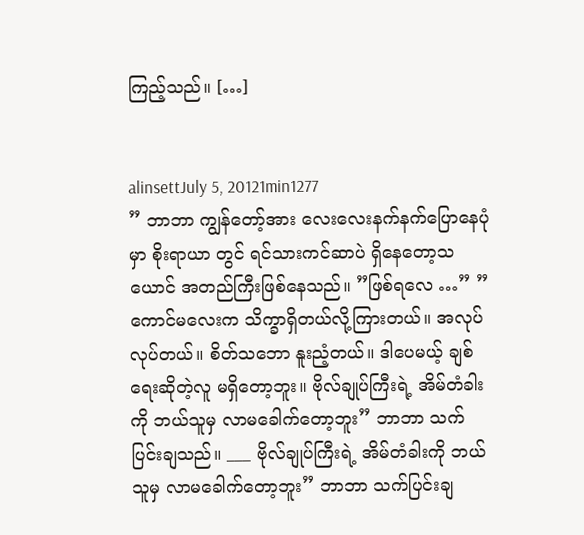ကြည့်သည်။ […]


alinsettJuly 5, 20121min1277
” ဘာဘာ ကျွန်တော့်အား လေးလေးနက်နက်ပြောနေပုံမှာ စိုးရာယာ တွင် ရင်သားကင်ဆာပဲ ရှိနေတော့သယောင် အတည်ကြီးဖြစ်နေသည်။ ”ဖြစ်ရလေ …” ”ကောင်မလေးက သိက္ခာရှိတယ်လို့ကြားတယ်။ အလုပ်လုပ်တယ်။ စိတ်သဘော နူးညံ့တယ်။ ဒါပေမယ့် ချစ်ရေးဆိုတဲ့လူ မရှိတော့ဘူး။ ဗိုလ်ချုပ်ကြီးရဲ့ အိမ်တံခါးကို ဘယ်သူမှ လာမခေါက်တော့ဘူး” ဘာဘာ သက်ပြင်းချသည်။ ___ ဗိုလ်ချုပ်ကြီးရဲ့ အိမ်တံခါးကို ဘယ်သူမှ လာမခေါက်တော့ဘူး” ဘာဘာ သက်ပြင်းချ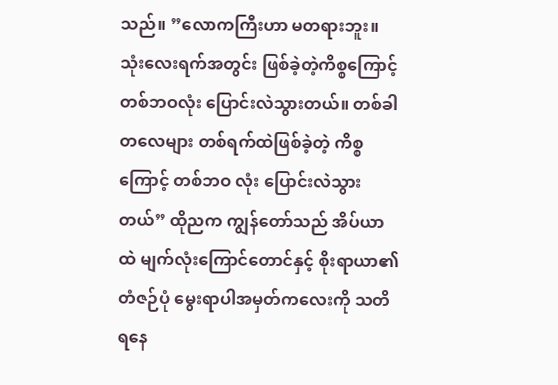သည်။ ”လောကကြီးဟာ မတရားဘူး။ သုံးလေးရက်အတွင်း ဖြစ်ခဲ့တဲ့ကိစ္စကြောင့် တစ်ဘဝလုံး ပြောင်းလဲသွားတယ်။ တစ်ခါတလေများ တစ်ရက်ထဲဖြစ်ခဲ့တဲ့ ကိစ္စကြောင့် တစ်ဘဝ လုံး ပြောင်းလဲသွားတယ်” ထိုညက ကျွန်တော်သည် အိပ်ယာထဲ မျက်လုံးကြောင်တောင်နှင့် စိုးရာယာ၏ တံဇဉ်ပုံ မွေးရာပါအမှတ်ကလေးကို သတိရနေ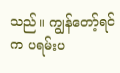သည်။ ကျွန်တော့်ရင်က ပရမ်းပ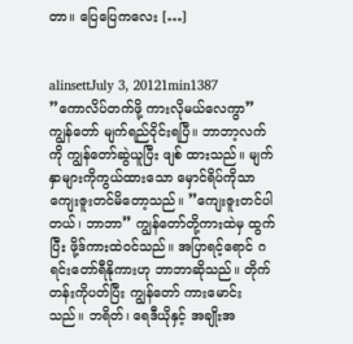တာ။ ပြေပြေကလေး […]


alinsettJuly 3, 20121min1387
”ကောလိပ်တက်ဖို့ ကားလိုမယ်လေကွာ” ကျွန်တော် မျက်ရည်ဝိုင်းရပြီ။ ဘာဘာ့လက်ကို ကျွန်တော်ဆွဲယူပြီး ဖျစ် ထားသည်။ မျက်နှာများကိုကွယ်ထားသော မှောင်ရိပ်ကိုသာ ကျေးဇူးတင်မိတော့သည်။ ”ကျေးဇူးတင်ပါတယ်၊ ဘာဘာ” ကျွန်တော်တို့ကားထဲမှ ထွက်ပြီး ဖို့ဒ်ကားထဲဝင်သည်။ အပြာရင့်ရောင် ဂရင်းတော်ရီနိုကားဟု ဘာဘာဆိုသည်။ တိုက်တန်းကိုပတ်ပြီး ကျွန်တော် ကားမောင်း သည်။ ဘရိတ်၊ ရေဒီယိုနှင့် အချိုးအ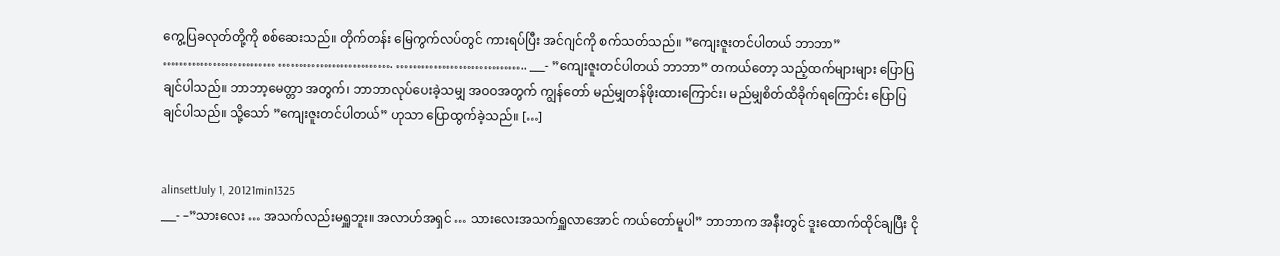ကွေ့ပြခလုတ်တို့ကို စစ်ဆေးသည်။ တိုက်တန်း မြေကွက်လပ်တွင် ကားရပ်ပြီး အင်ဂျင်ကို စက်သတ်သည်။ ”ကျေးဇူးတင်ပါတယ် ဘာဘာ” ……………………… ………………………. ………………………….. ___- ”ကျေးဇူးတင်ပါတယ် ဘာဘာ” တကယ်တော့ သည့်ထက်များများ ပြောပြချင်ပါသည်။ ဘာဘာ့မေတ္တာ အတွက်၊ ဘာဘာလုပ်ပေးခဲ့သမျှ အဝဝအတွက် ကျွန်တော် မည်မျှတန်ဖိုးထားကြောင်း၊ မည်မျှစိတ်ထိခိုက်ရကြောင်း ပြောပြချင်ပါသည်။ သို့သော် ”ကျေးဇူးတင်ပါတယ်” ဟုသာ ပြောထွက်ခဲ့သည်။ […]


alinsettJuly 1, 20121min1325
___- –”သားလေး … အသက်လည်းမရှူဘူး။ အလာဟ်အရှင် … သားလေးအသက်ရှူလာအောင် ကယ်တော်မူပါ” ဘာဘာက အနီးတွင် ဒူးထောက်ထိုင်ချပြီး ငို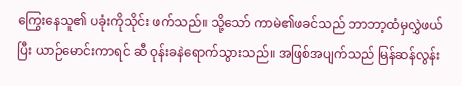ကြွေးနေသူ၏ ပခုံးကိုသိုင်း ဖက်သည်။ သို့သော် ကာမဲ၏ဖခင်သည် ဘာဘာ့ထံမှလွှဲဖယ်ပြီး ယာဉ်မောင်းကာရင် ဆီ ဝုန်းခနဲရောက်သွားသည်။ အဖြစ်အပျက်သည် မြန်ဆန်လွန်း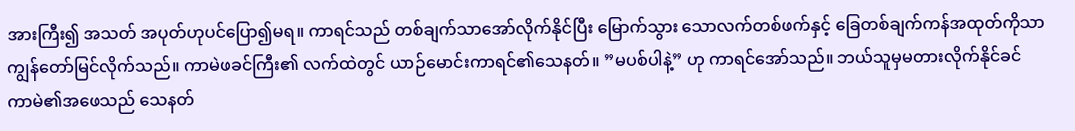အားကြီး၍ အသတ် အပုတ်ဟုပင်ပြော၍မရ။ ကာရင်သည် တစ်ချက်သာအော်လိုက်နိုင်ပြီး မြောက်သွား သောလက်တစ်ဖက်နှင့် ခြေတစ်ချက်ကန်အထုတ်ကိုသာ ကျွန်တော်မြင်လိုက်သည်။ ကာမဲဖခင်ကြီး၏ လက်ထဲတွင် ယာဉ်မောင်းကာရင်၏သေနတ်။ ”မပစ်ပါနဲ့” ဟု ကာရင်အော်သည်။ ဘယ်သူမှမတားလိုက်နိုင်ခင် ကာမဲ၏အဖေသည် သေနတ်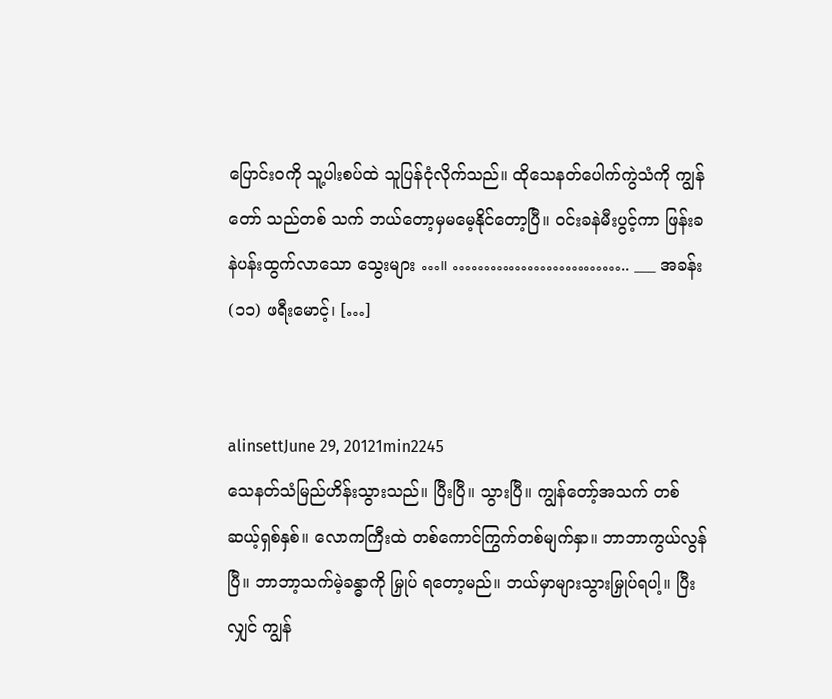ပြောင်းဝကို သူ့ပါးစပ်ထဲ သူပြန်ငုံလိုက်သည်။ ထိုသေနတ်ပေါက်ကွဲသံကို ကျွန်တော် သည်တစ် သက် ဘယ်တော့မှမမေ့နိုင်တော့ပြီ။ ဝင်းခနဲမီးပွင့်ကာ ဖြန်းခနဲပန်းထွက်လာသော သွေးများ …။ ……………………….. ___ အခန်း (၁၁) ဖရီးမောင့်၊ […]


alinsettJune 29, 20121min2245
သေနတ်သံမြည်ဟိန်းသွားသည်။ ပြီးပြီ။ သွားပြီ။ ကျွန်တော့်အသက် တစ်ဆယ့်ရှစ်နှစ်။ လောကကြီးထဲ တစ်ကောင်ကြွက်တစ်မျက်နှာ။ ဘာဘာကွယ်လွန်ပြီ။ ဘာဘာ့သက်မဲ့ခန္ဓာကို မြှုပ် ရတော့မည်။ ဘယ်မှာများသွားမြှုပ်ရပါ့။ ပြီးလျှင် ကျွန်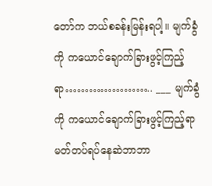တော်က ဘယ်စခန်းမြန်းရပါ့။ မျက်ခွံကို ကယောင်ချောက်ခြားဖွင့်ကြည့်ရာ………………….. ___ မျက်ခွံကို ကယောင်ချောက်ခြားဖွင့်ကြည့်ရာ မတ်တပ်ရပ်နေဆဲဘာဘာ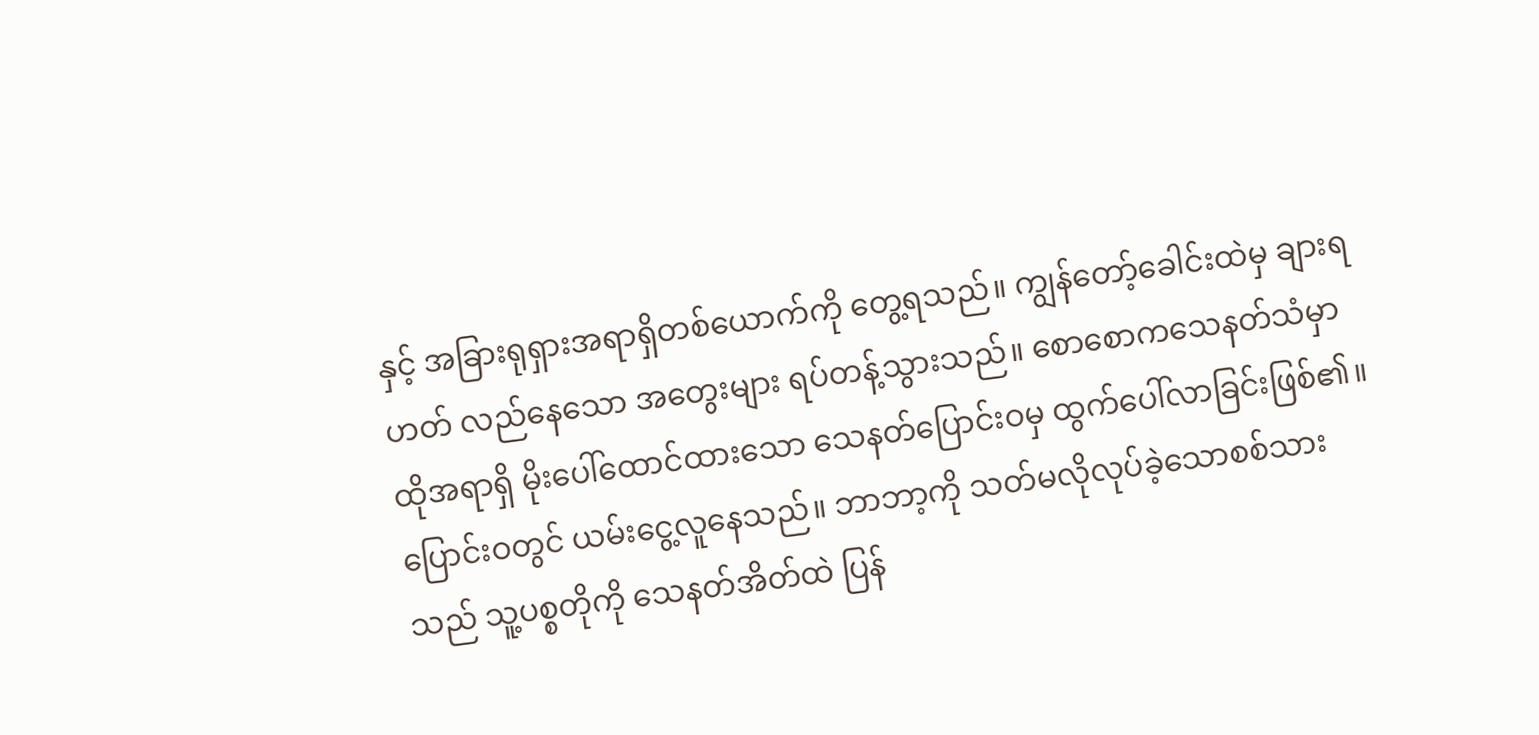နှင့် အခြားရုရှားအရာရှိတစ်ယောက်ကို တွေ့ရသည်။ ကျွန်တော့်ခေါင်းထဲမှ ချားရဟတ် လည်နေသော အတွေးများ ရပ်တန့်သွားသည်။ စောစောကသေနတ်သံမှာ ထိုအရာရှိ မိုးပေါ်ထောင်ထားသော သေနတ်ပြောင်းဝမှ ထွက်ပေါ်လာခြင်းဖြစ်၏။ ပြောင်းဝတွင် ယမ်းငွေ့လူနေသည်။ ဘာဘာ့ကို သတ်မလိုလုပ်ခဲ့သောစစ်သားသည် သူ့ပစ္စတိုကို သေနတ်အိတ်ထဲ ပြန်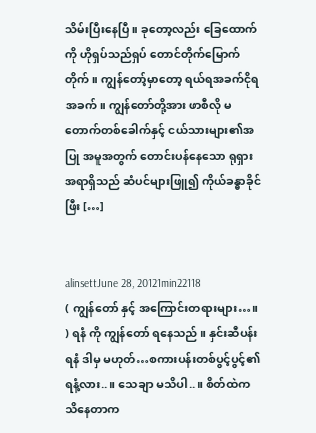သိမ်းပြီးနေပြီ။ ခုတော့လည်း ခြေထောက်ကို ဟိုရှပ်သည်ရှပ် တောင်တိုက်မြောက်တိုက်။ ကျွန်တော့်မှာတော့ ရယ်ရအခက်ငိုရအခက်။ ကျွန်တော်တို့အား ဖာစီလို မတောက်တစ်ခေါက်နှင့် ငယ်သားများ၏အပြု အမူအတွက် တောင်းပန်နေသော ရုရှားအရာရှိသည် ဆံပင်များဖြူ၍ ကိုယ်ခန္ဓာခိုင်ဖြီး […]


alinsettJune 28, 20121min22118
( ကျွန်တော် နှင့် အကြောင်းတရားများ…။ ) ရနံ ကို ကျွန်တော် ရနေသည် ။ နှင်းဆီပန်းရနံ ဒါမှ မဟုတ်…စကားပန်းတစ်ပွင့်ပွင့်၏ ရနံ့လား..။ သေချာ မသိပါ..။ စိတ်ထဲက သိနေတာက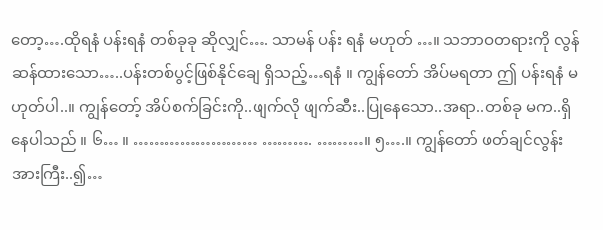တော့….ထိုရနံ ပန်းရနံ တစ်ခုခု ဆိုလျှင်…. သာမန် ပန်း ရနံ မဟုတ် …။ သဘာဝတရားကို လွန်ဆန်ထားသော…..ပန်းတစ်ပွင့်ဖြစ်နိုင်ချေ ရှိသည့်…ရနံ ။ ကျွန်တော် အိပ်မရတာ ဤ ပန်းရနံ မဟုတ်ပါ..။ ကျွန်တော့် အိပ်စက်ခြင်းကို..ဖျက်လို ဖျက်ဆီး..ပြုနေသော..အရာ..တစ်ခု မက..ရှိနေပါသည် ။ ၆… ။ …………………… ………. ………။ ၅….။ ကျွန်တော် ဖတ်ချင်လွန်းအားကြီး..၍…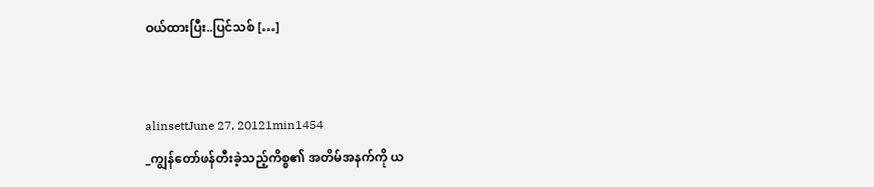ဝယ်ထားပြီး..ပြင်သစ် […]


alinsettJune 27, 20121min1454
_ကျွန်တော်ဖန်တီးခဲ့သည့်ကိစ္စ၏ အတိမ်အနက်ကို ယ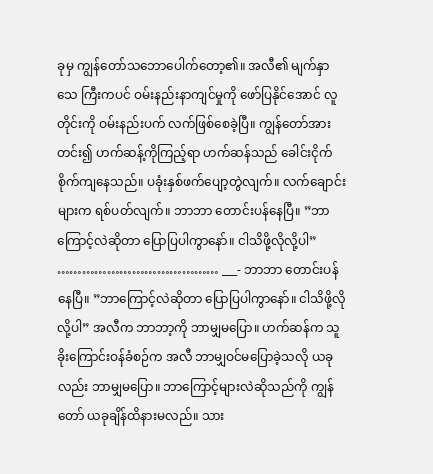ခုမှ ကျွန်တော်သဘောပေါက်တော့၏။ အလီ၏ မျက်နှာသေ ကြီးကပင် ဝမ်းနည်းနာကျင်မှုကို ဖော်ပြနိုင်အောင် လူတိုင်းကို ဝမ်းနည်းပက် လက်ဖြစ်စေခဲ့ပြီ။ ကျွန်တော်အားတင်း၍ ဟက်ဆန့်ကိုကြည့်ရာ ဟက်ဆန်သည် ခေါင်းငိုက်စိုက်ကျနေသည်။ ပခုံးနှစ်ဖက်ပျော့တွဲလျက်။ လက်ချောင်းများက ရစ်ပတ်လျက်။ ဘာဘာ တောင်းပန်နေပြီ။ ”ဘာကြောင့်လဲဆိုတာ ပြောပြပါကွာနော်။ ငါသိဖို့လိုလို့ပါ” ………………………………… ___- ဘာဘာ တောင်းပန်နေပြီ။ ”ဘာကြောင့်လဲဆိုတာ ပြောပြပါကွာနော်။ ငါသိဖို့လိုလို့ပါ” အလီက ဘာဘာ့ကို ဘာမျှမပြော။ ဟက်ဆန်က သူခိုးကြောင်းဝန်ခံစဉ်က အလီ ဘာမျှဝင်မပြောခဲ့သလို ယခုလည်း ဘာမျှမပြော။ ဘာကြောင့်များလဲဆိုသည်ကို ကျွန်တော် ယခုချိန်ထိနားမလည်။ သား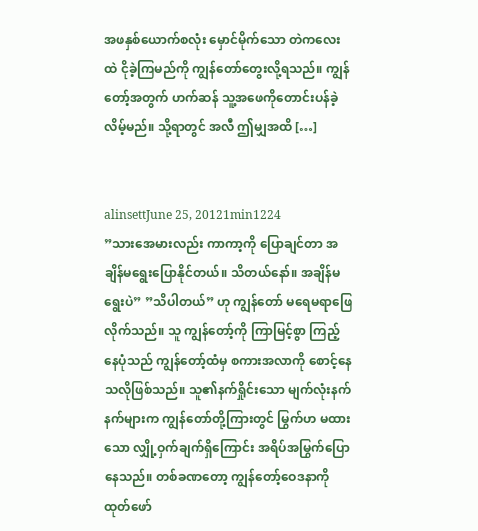အဖနှစ်ယောက်စလုံး မှောင်မိုက်သော တဲကလေးထဲ ငိုခဲ့ကြမည်ကို ကျွန်တော်တွေးလို့ရသည်။ ကျွန်တော့်အတွက် ဟက်ဆန် သူ့အဖေကိုတောင်းပန်ခဲ့လိမ့်မည်။ သို့ရာတွင် အလီ ဤမျှအထိ […]


alinsettJune 25, 20121min1224
”သားအေမားလည်း ကာကာ့ကို ပြောချင်တာ အချိန်မရွေးပြောနိုင်တယ်။ သိတယ်နော်။ အချိန်မရွေးပဲ” ”သိပါတယ်” ဟု ကျွန်တော် မရေမရာဖြေလိုက်သည်။ သူ ကျွန်တော့်ကို ကြာမြင့်စွာ ကြည့်နေပုံသည် ကျွန်တော့်ထံမှ စကားအလာကို စောင့်နေသလိုဖြစ်သည်။ သူ၏နက်ရှိုင်းသော မျက်လုံးနက်နက်များက ကျွန်တော်တို့ကြားတွင် မြွက်ဟ မထားသော လျှို့ဝှက်ချက်ရှိကြောင်း အရိပ်အမြွက်ပြောနေသည်။ တစ်ခဏတော့ ကျွန်တော့်ဝေဒနာကို ထုတ်ဖော်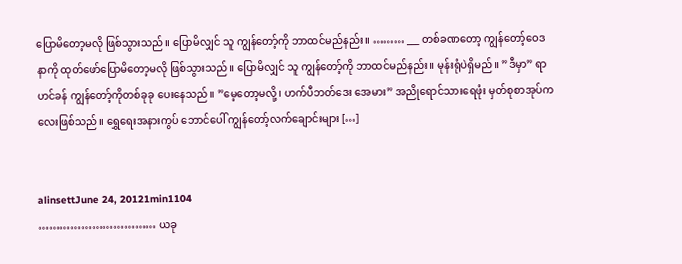ပြောမိတော့မလို ဖြစ်သွားသည်။ ပြောမိလျှင် သူ ကျွန်တော့်ကို ဘာထင်မည်နည်း။ ……… ___ တစ်ခဏတော့ ကျွန်တော့်ဝေဒနာကို ထုတ်ဖော်ပြောမိတော့မလို ဖြစ်သွားသည်။ ပြောမိလျှင် သူ ကျွန်တော့်ကို ဘာထင်မည်နည်း။ မုန်းရုံပဲရှိမည်။ ”ဒီမှာ” ရာဟင်ခန် ကျွန်တော့်ကိုတစ်ခုခု ပေးနေသည်။ ”မေ့တော့မလို့၊ ဟက်ပီဘတ်ဒေး အေမား” အညိုရောင်သားရေဖုံး မှတ်စုစာအုပ်ကလေးဖြစ်သည်။ ရွှေရေးအနားကွပ် ဘောင်ပေါ် ကျွန်တော့်လက်ချောင်းများ […]


alinsettJune 24, 20121min1104
…………………………… ယခု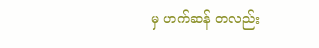မှ ဟက်ဆန် တလည်း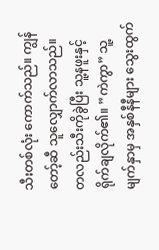သီးတစ်လုံး ကောက်သည်။ ကျွန်တော့်ဆီ သူလျှောက်လာသည်။ တလည်းသီးကိုခွဲပြီး သူ့နဖူးနှင့် ရိုက်ချလိုက်၏။ ”ကဲကွာ” သူ့မျက်နှာမှ အနှစ်နီနီများ သွေးထွက်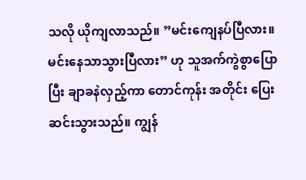သလို ယိုကျလာသည်။ ”မင်းကျေနပ်ပြီလား။ မင်းနေသာသွားပြီလား” ဟု သူအက်ကွဲစွာပြောပြီး ချာခနဲလှည့်ကာ တောင်ကုန်း အတိုင်း ပြေးဆင်းသွားသည်။ ကျွန်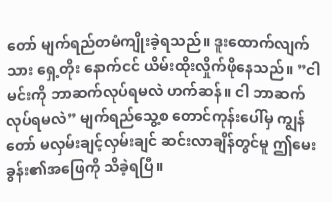တော် မျက်ရည်တမံကျိုးခဲ့ရသည်။ ဒူးထောက်လျက်သား ရှေ့တိုး နောက်ငင် ယိမ်းထိုးလှိုက်ဖိုနေသည်။ ”ငါ မင်းကို ဘာဆက်လုပ်ရမလဲ ဟက်ဆန်။ ငါ ဘာဆက်လုပ်ရမလဲ” မျက်ရည်သွေ့စ တောင်ကုန်းပေါ်မှ ကျွန်တော် မလှမ်းချင့်လှမ်းချင် ဆင်းလာချိန်တွင်မူ ဤမေးခွန်း၏အဖြေကို သိခဲ့ရပြီ။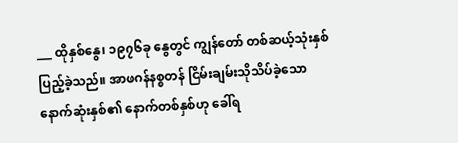___ ထိုနှစ်နွေ၊ ၁၉၇၆ခု နွေတွင် ကျွန်တော် တစ်ဆယ့်သုံးနှစ်ပြည့်ခဲ့သည်။ အာဖဂန်နစ္စတန် ငြိမ်းချမ်းသိုသိပ်ခဲ့သောနောက်ဆုံးနှစ်၏ နောက်တစ်နှစ်ဟု ခေါ်ရ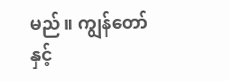မည်။ ကျွန်တော်နှင့်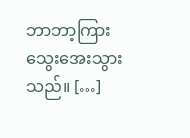ဘာဘာ့ကြား သွေးအေးသွားသည်။ […]